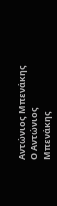Αντώνιος Μπενάκης
Ο Αντώνιος Μπενάκης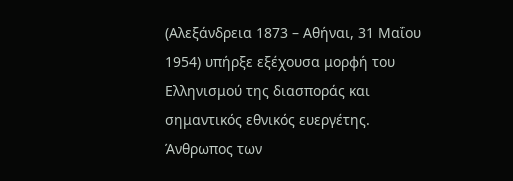(Αλεξάνδρεια 1873 – Αθήναι, 31 Μαΐου 1954) υπήρξε εξέχουσα μορφή του Ελληνισμού της διασποράς και σημαντικός εθνικός ευεργέτης. Άνθρωπος των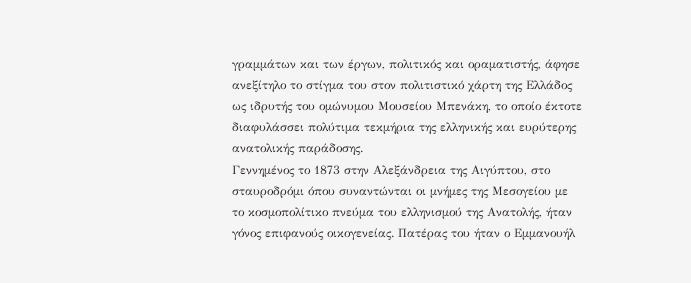γραμμάτων και των έργων, πολιτικός και οραματιστής, άφησε ανεξίτηλο το στίγμα του στον πολιτιστικό χάρτη της Ελλάδος ως ιδρυτής του ομώνυμου Μουσείου Μπενάκη, το οποίο έκτοτε διαφυλάσσει πολύτιμα τεκμήρια της ελληνικής και ευρύτερης ανατολικής παράδοσης.
Γεννημένος το 1873 στην Αλεξάνδρεια της Αιγύπτου, στο σταυροδρόμι όπου συναντώνται οι μνήμες της Μεσογείου με το κοσμοπολίτικο πνεύμα του ελληνισμού της Ανατολής, ήταν γόνος επιφανούς οικογενείας. Πατέρας του ήταν ο Εμμανουήλ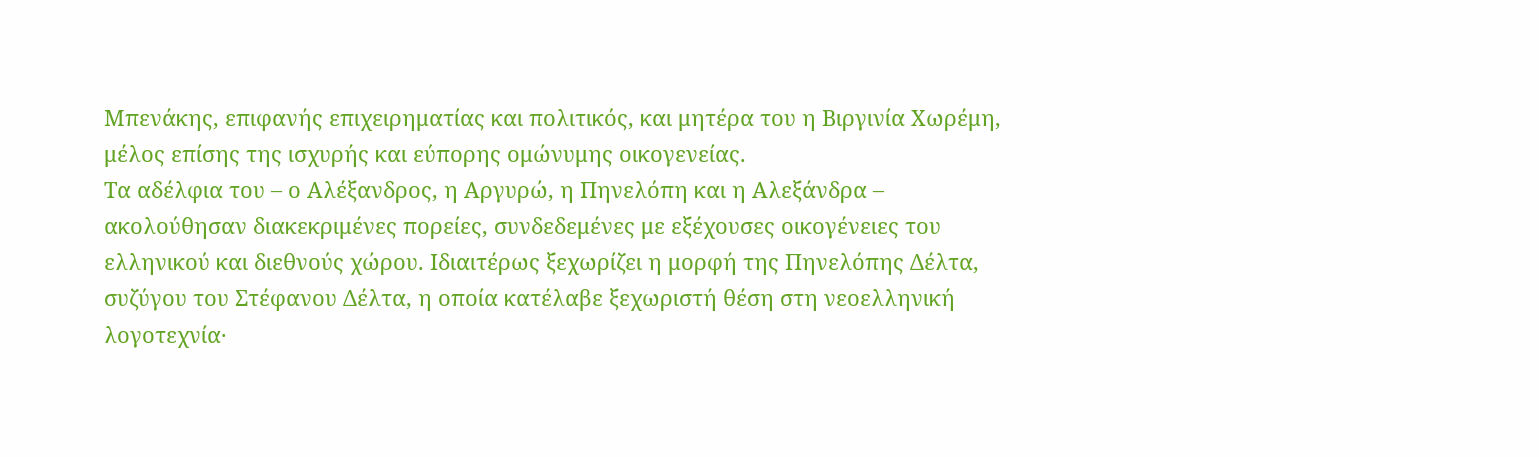Μπενάκης, επιφανής επιχειρηματίας και πολιτικός, και μητέρα του η Βιργινία Χωρέμη, μέλος επίσης της ισχυρής και εύπορης ομώνυμης οικογενείας.
Τα αδέλφια του – ο Αλέξανδρος, η Αργυρώ, η Πηνελόπη και η Αλεξάνδρα – ακολούθησαν διακεκριμένες πορείες, συνδεδεμένες με εξέχουσες οικογένειες του ελληνικού και διεθνούς χώρου. Ιδιαιτέρως ξεχωρίζει η μορφή της Πηνελόπης Δέλτα, συζύγου του Στέφανου Δέλτα, η οποία κατέλαβε ξεχωριστή θέση στη νεοελληνική λογοτεχνία·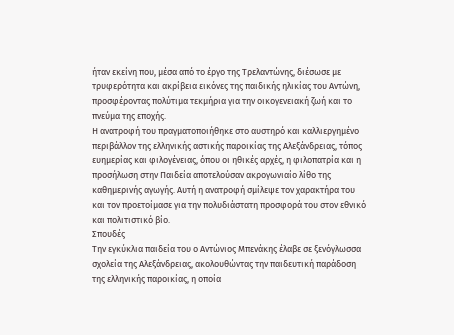ήταν εκείνη που, μέσα από το έργο της Τρελαντώνης, διέσωσε με τρυφερότητα και ακρίβεια εικόνες της παιδικής ηλικίας του Αντώνη, προσφέροντας πολύτιμα τεκμήρια για την οικογενειακή ζωή και το πνεύμα της εποχής.
Η ανατροφή του πραγματοποιήθηκε στο αυστηρό και καλλιεργημένο περιβάλλον της ελληνικής αστικής παροικίας της Αλεξάνδρειας, τόπος ευημερίας και φιλογένειας, όπου οι ηθικές αρχές, η φιλοπατρία και η προσήλωση στην Παιδεία αποτελούσαν ακρογωνιαίο λίθο της καθημερινής αγωγής. Αυτή η ανατροφή σμίλεψε τον χαρακτήρα του και τον προετοίμασε για την πολυδιάστατη προσφορά του στον εθνικό και πολιτιστικό βίο.
Σπουδές
Την εγκύκλια παιδεία του ο Αντώνιος Μπενάκης έλαβε σε ξενόγλωσσα σχολεία της Αλεξάνδρειας, ακολουθώντας την παιδευτική παράδοση της ελληνικής παροικίας, η οποία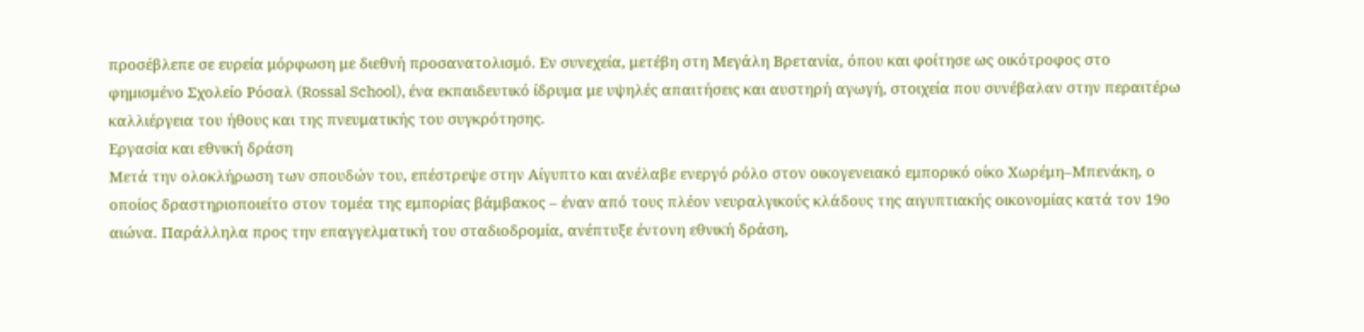προσέβλεπε σε ευρεία μόρφωση με διεθνή προσανατολισμό. Εν συνεχεία, μετέβη στη Μεγάλη Βρετανία, όπου και φοίτησε ως οικότροφος στο φημισμένο Σχολείο Ρόσαλ (Rossal School), ένα εκπαιδευτικό ίδρυμα με υψηλές απαιτήσεις και αυστηρή αγωγή, στοιχεία που συνέβαλαν στην περαιτέρω καλλιέργεια του ήθους και της πνευματικής του συγκρότησης.
Εργασία και εθνική δράση
Μετά την ολοκλήρωση των σπουδών του, επέστρεψε στην Αίγυπτο και ανέλαβε ενεργό ρόλο στον οικογενειακό εμπορικό οίκο Χωρέμη–Μπενάκη, ο οποίος δραστηριοποιείτο στον τομέα της εμπορίας βάμβακος – έναν από τους πλέον νευραλγικούς κλάδους της αιγυπτιακής οικονομίας κατά τον 19ο αιώνα. Παράλληλα προς την επαγγελματική του σταδιοδρομία, ανέπτυξε έντονη εθνική δράση,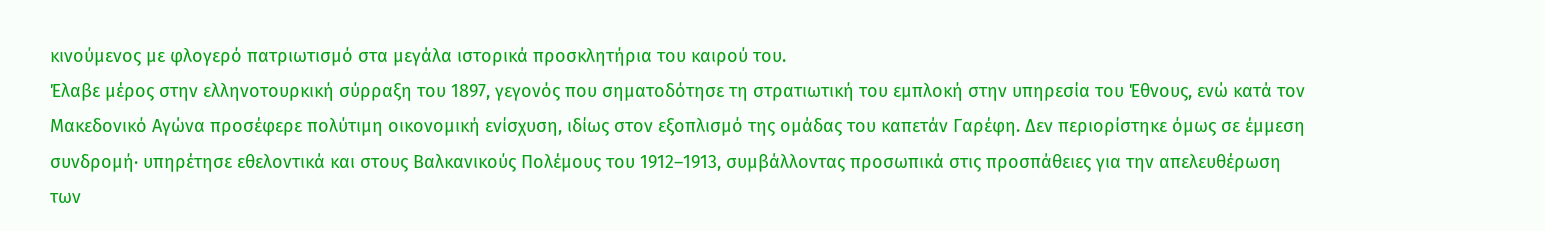κινούμενος με φλογερό πατριωτισμό στα μεγάλα ιστορικά προσκλητήρια του καιρού του.
Έλαβε μέρος στην ελληνοτουρκική σύρραξη του 1897, γεγονός που σηματοδότησε τη στρατιωτική του εμπλοκή στην υπηρεσία του Έθνους, ενώ κατά τον Μακεδονικό Αγώνα προσέφερε πολύτιμη οικονομική ενίσχυση, ιδίως στον εξοπλισμό της ομάδας του καπετάν Γαρέφη. Δεν περιορίστηκε όμως σε έμμεση συνδρομή· υπηρέτησε εθελοντικά και στους Βαλκανικούς Πολέμους του 1912–1913, συμβάλλοντας προσωπικά στις προσπάθειες για την απελευθέρωση των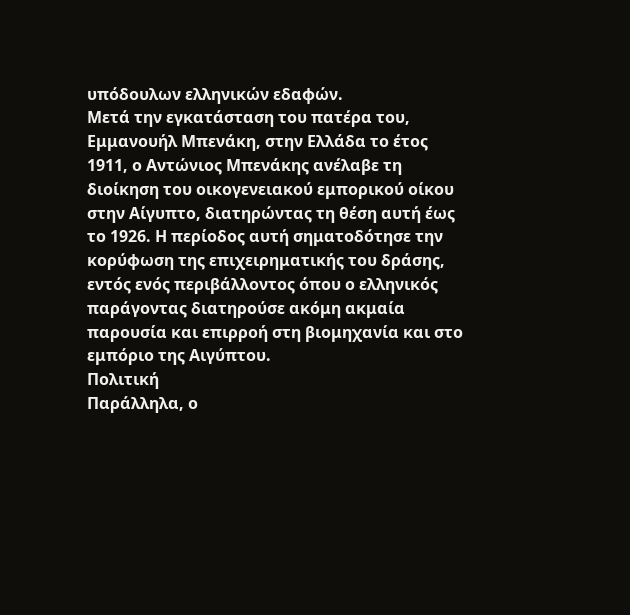υπόδουλων ελληνικών εδαφών.
Μετά την εγκατάσταση του πατέρα του, Εμμανουήλ Μπενάκη, στην Ελλάδα το έτος 1911, ο Αντώνιος Μπενάκης ανέλαβε τη διοίκηση του οικογενειακού εμπορικού οίκου στην Αίγυπτο, διατηρώντας τη θέση αυτή έως το 1926. Η περίοδος αυτή σηματοδότησε την κορύφωση της επιχειρηματικής του δράσης, εντός ενός περιβάλλοντος όπου ο ελληνικός παράγοντας διατηρούσε ακόμη ακμαία παρουσία και επιρροή στη βιομηχανία και στο εμπόριο της Αιγύπτου.
Πολιτική
Παράλληλα, ο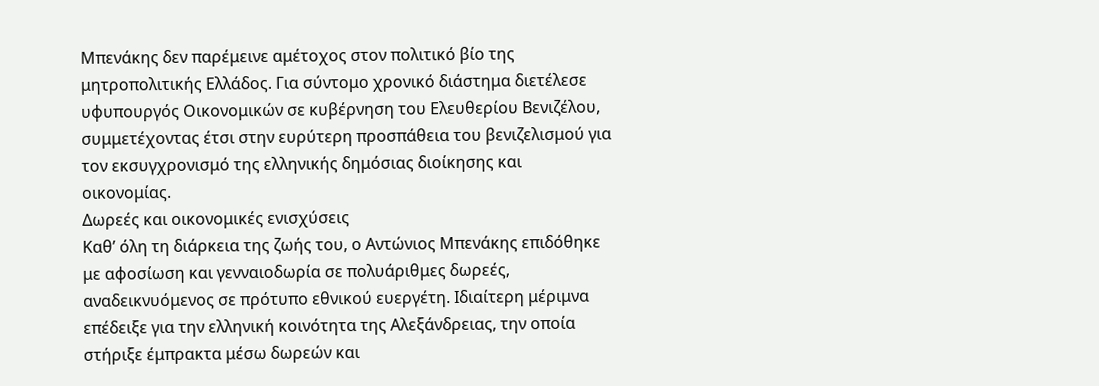Μπενάκης δεν παρέμεινε αμέτοχος στον πολιτικό βίο της μητροπολιτικής Ελλάδος. Για σύντομο χρονικό διάστημα διετέλεσε υφυπουργός Οικονομικών σε κυβέρνηση του Ελευθερίου Βενιζέλου, συμμετέχοντας έτσι στην ευρύτερη προσπάθεια του βενιζελισμού για τον εκσυγχρονισμό της ελληνικής δημόσιας διοίκησης και οικονομίας.
Δωρεές και οικονομικές ενισχύσεις
Καθ’ όλη τη διάρκεια της ζωής του, ο Αντώνιος Μπενάκης επιδόθηκε με αφοσίωση και γενναιοδωρία σε πολυάριθμες δωρεές, αναδεικνυόμενος σε πρότυπο εθνικού ευεργέτη. Ιδιαίτερη μέριμνα επέδειξε για την ελληνική κοινότητα της Αλεξάνδρειας, την οποία στήριξε έμπρακτα μέσω δωρεών και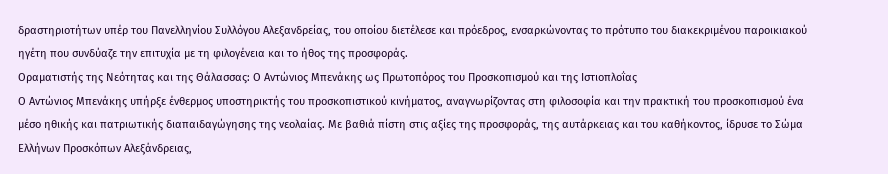δραστηριοτήτων υπέρ του Πανελληνίου Συλλόγου Αλεξανδρείας, του οποίου διετέλεσε και πρόεδρος, ενσαρκώνοντας το πρότυπο του διακεκριμένου παροικιακού ηγέτη που συνδύαζε την επιτυχία με τη φιλογένεια και το ήθος της προσφοράς.
Οραματιστής της Νεότητας και της Θάλασσας: Ο Αντώνιος Μπενάκης ως Πρωτοπόρος του Προσκοπισμού και της Ιστιοπλοΐας
Ο Αντώνιος Μπενάκης υπήρξε ένθερμος υποστηρικτής του προσκοπιστικού κινήματος, αναγνωρίζοντας στη φιλοσοφία και την πρακτική του προσκοπισμού ένα μέσο ηθικής και πατριωτικής διαπαιδαγώγησης της νεολαίας. Με βαθιά πίστη στις αξίες της προσφοράς, της αυτάρκειας και του καθήκοντος, ίδρυσε το Σώμα Ελλήνων Προσκόπων Αλεξάνδρειας,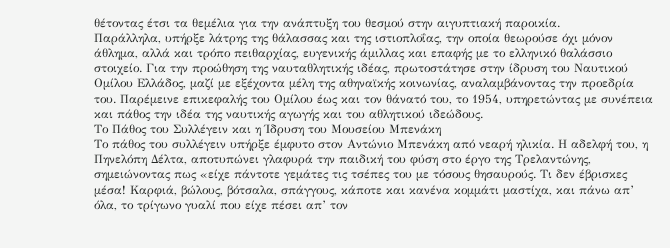θέτοντας έτσι τα θεμέλια για την ανάπτυξη του θεσμού στην αιγυπτιακή παροικία.
Παράλληλα, υπήρξε λάτρης της θάλασσας και της ιστιοπλοΐας, την οποία θεωρούσε όχι μόνον άθλημα, αλλά και τρόπο πειθαρχίας, ευγενικής άμιλλας και επαφής με το ελληνικό θαλάσσιο στοιχείο. Για την προώθηση της ναυταθλητικής ιδέας, πρωτοστάτησε στην ίδρυση του Ναυτικού Ομίλου Ελλάδος, μαζί με εξέχοντα μέλη της αθηναϊκής κοινωνίας, αναλαμβάνοντας την προεδρία του. Παρέμεινε επικεφαλής του Ομίλου έως και τον θάνατό του, το 1954, υπηρετώντας με συνέπεια και πάθος την ιδέα της ναυτικής αγωγής και του αθλητικού ιδεώδους.
Το Πάθος του Συλλέγειν και η Ίδρυση του Μουσείου Μπενάκη
Το πάθος του συλλέγειν υπήρξε έμφυτο στον Αντώνιο Μπενάκη από νεαρή ηλικία. Η αδελφή του, η Πηνελόπη Δέλτα, αποτυπώνει γλαφυρά την παιδική του φύση στο έργο της Τρελαντώνης, σημειώνοντας πως «είχε πάντοτε γεμάτες τις τσέπες του με τόσους θησαυρούς. Τι δεν έβρισκες μέσα! Καρφιά, βώλους, βότσαλα, σπάγγους, κάποτε και κανένα κομμάτι μαστίχα, και πάνω απ’ όλα, το τρίγωνο γυαλί που είχε πέσει απ’ τον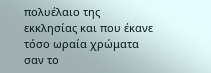πολυέλαιο της εκκλησίας και που έκανε τόσο ωραία χρώματα σαν το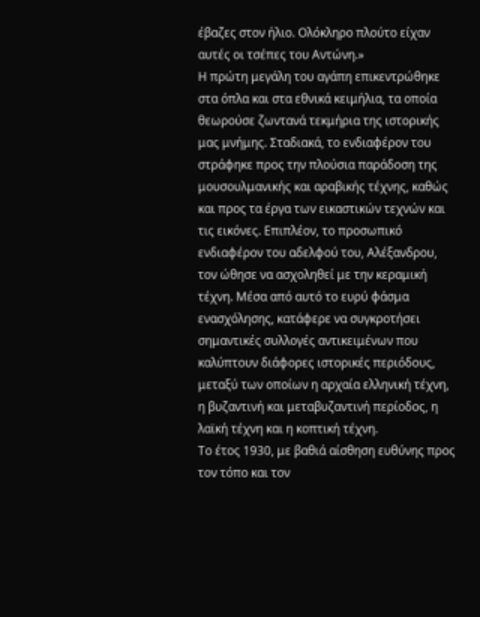έβαζες στον ήλιο. Ολόκληρο πλούτο είχαν αυτές οι τσέπες του Αντώνη.»
Η πρώτη μεγάλη του αγάπη επικεντρώθηκε στα όπλα και στα εθνικά κειμήλια, τα οποία θεωρούσε ζωντανά τεκμήρια της ιστορικής μας μνήμης. Σταδιακά, το ενδιαφέρον του στράφηκε προς την πλούσια παράδοση της μουσουλμανικής και αραβικής τέχνης, καθώς και προς τα έργα των εικαστικών τεχνών και τις εικόνες. Επιπλέον, το προσωπικό ενδιαφέρον του αδελφού του, Αλέξανδρου, τον ώθησε να ασχοληθεί με την κεραμική τέχνη. Μέσα από αυτό το ευρύ φάσμα ενασχόλησης, κατάφερε να συγκροτήσει σημαντικές συλλογές αντικειμένων που καλύπτουν διάφορες ιστορικές περιόδους, μεταξύ των οποίων η αρχαία ελληνική τέχνη, η βυζαντινή και μεταβυζαντινή περίοδος, η λαϊκή τέχνη και η κοπτική τέχνη.
Το έτος 1930, με βαθιά αίσθηση ευθύνης προς τον τόπο και τον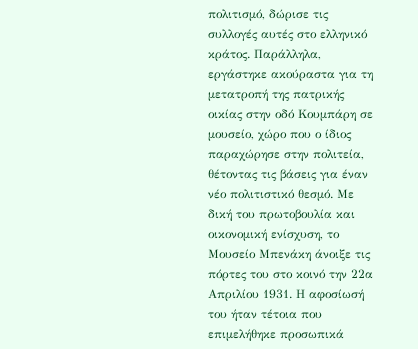πολιτισμό, δώρισε τις συλλογές αυτές στο ελληνικό κράτος. Παράλληλα, εργάστηκε ακούραστα για τη μετατροπή της πατρικής οικίας στην οδό Κουμπάρη σε μουσείο, χώρο που ο ίδιος παραχώρησε στην πολιτεία, θέτοντας τις βάσεις για έναν νέο πολιτιστικό θεσμό. Με δική του πρωτοβουλία και οικονομική ενίσχυση, το Μουσείο Μπενάκη άνοιξε τις πόρτες του στο κοινό την 22α Απριλίου 1931. Η αφοσίωσή του ήταν τέτοια που επιμελήθηκε προσωπικά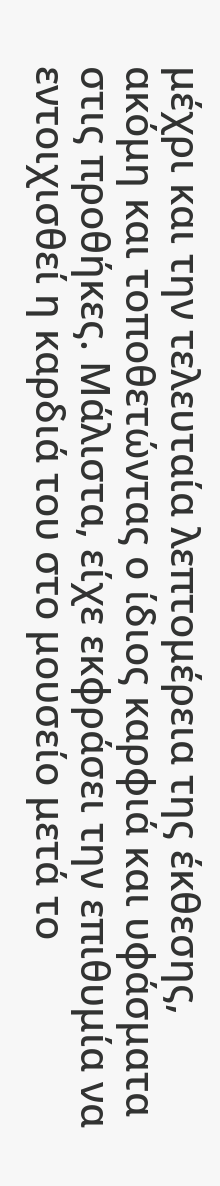μέχρι και την τελευταία λεπτομέρεια της έκθεσης, ακόμη και τοποθετώντας ο ίδιος καρφιά και υφάσματα στις προθήκες. Μάλιστα, είχε εκφράσει την επιθυμία να εντοιχισθεί η καρδιά του στο μουσείο μετά το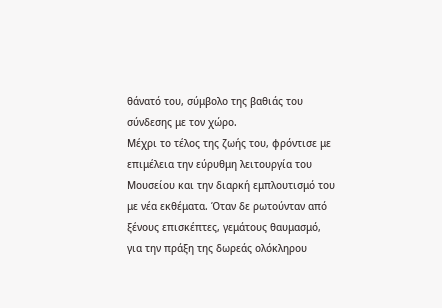θάνατό του, σύμβολο της βαθιάς του σύνδεσης με τον χώρο.
Μέχρι το τέλος της ζωής του, φρόντισε με επιμέλεια την εύρυθμη λειτουργία του Μουσείου και την διαρκή εμπλουτισμό του με νέα εκθέματα. Όταν δε ρωτούνταν από ξένους επισκέπτες, γεμάτους θαυμασμό, για την πράξη της δωρεάς ολόκληρου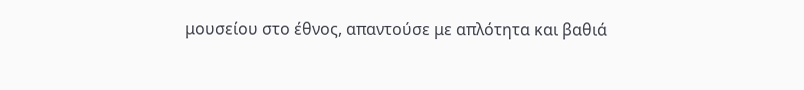μουσείου στο έθνος, απαντούσε με απλότητα και βαθιά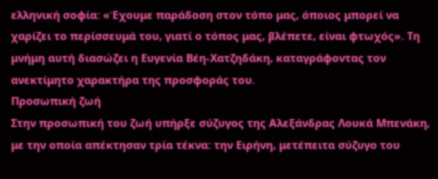ελληνική σοφία: «Έχουμε παράδοση στον τόπο μας, όποιος μπορεί να χαρίζει το περίσσευμά του, γιατί ο τόπος μας, βλέπετε, είναι φτωχός». Τη μνήμη αυτή διασώζει η Ευγενία Βέη-Χατζηδάκη, καταγράφοντας τον ανεκτίμητο χαρακτήρα της προσφοράς του.
Προσωπική ζωή
Στην προσωπική του ζωή υπήρξε σύζυγος της Αλεξάνδρας Λουκά Μπενάκη, με την οποία απέκτησαν τρία τέκνα: την Ειρήνη, μετέπειτα σύζυγο του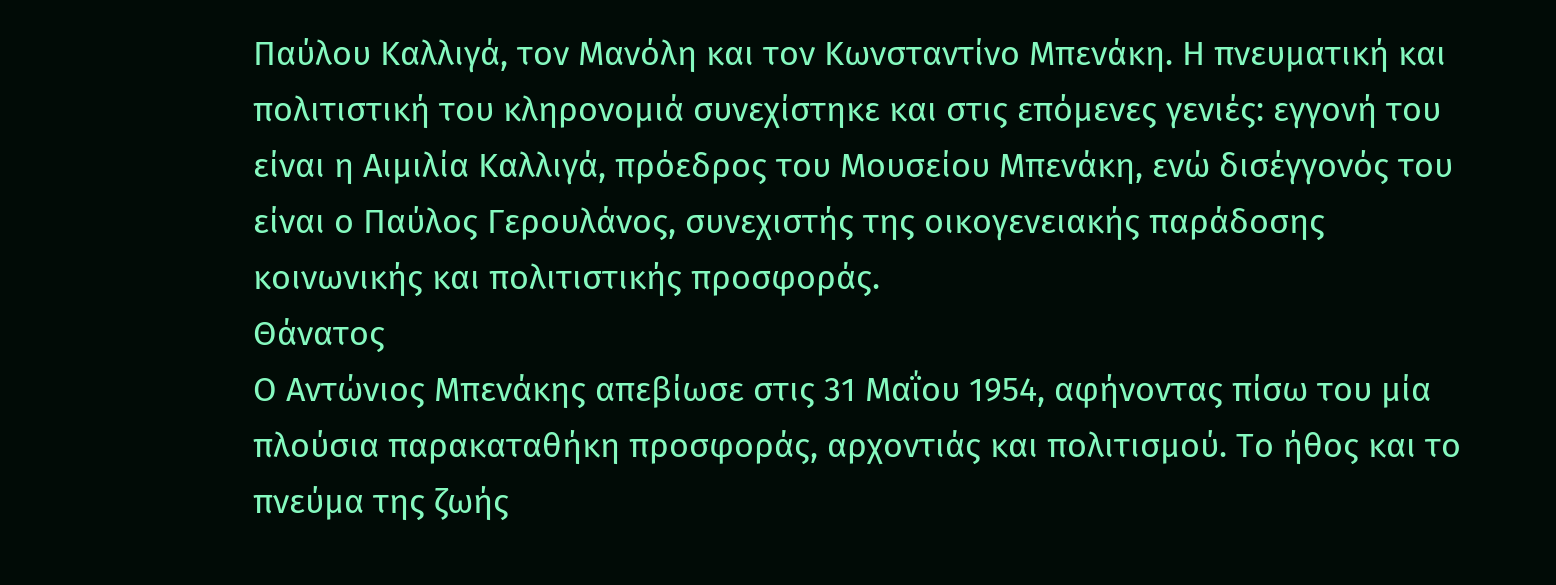Παύλου Καλλιγά, τον Μανόλη και τον Κωνσταντίνο Μπενάκη. Η πνευματική και πολιτιστική του κληρονομιά συνεχίστηκε και στις επόμενες γενιές: εγγονή του είναι η Αιμιλία Καλλιγά, πρόεδρος του Μουσείου Μπενάκη, ενώ δισέγγονός του είναι ο Παύλος Γερουλάνος, συνεχιστής της οικογενειακής παράδοσης κοινωνικής και πολιτιστικής προσφοράς.
Θάνατος
Ο Αντώνιος Μπενάκης απεβίωσε στις 31 Μαΐου 1954, αφήνοντας πίσω του μία πλούσια παρακαταθήκη προσφοράς, αρχοντιάς και πολιτισμού. Το ήθος και το πνεύμα της ζωής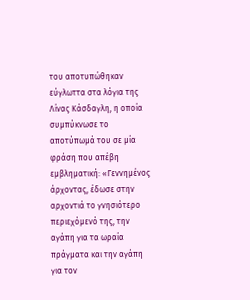του αποτυπώθηκαν εύγλωττα στα λόγια της Λίνας Κάσδαγλη, η οποία συμπύκνωσε το αποτύπωμά του σε μία φράση που απέβη εμβληματική: «Γεννημένος άρχοντας, έδωσε στην αρχοντιά το γνησιότερο περιεχόμενό της, την αγάπη για τα ωραία πράγματα και την αγάπη για τον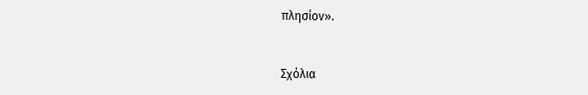πλησίον».


Σχόλια